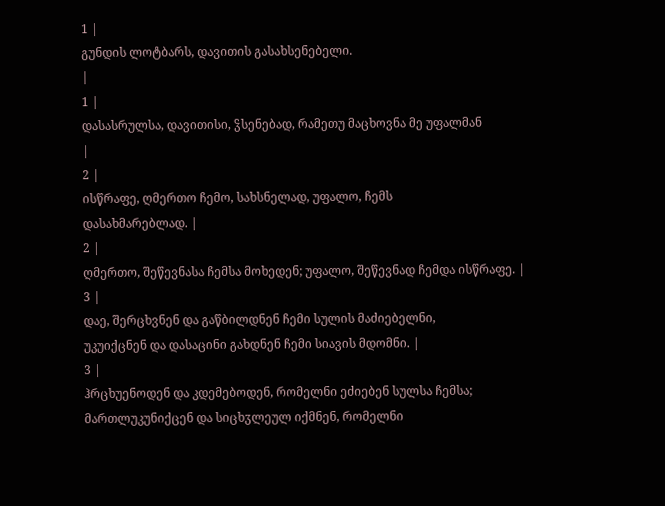1 |
გუნდის ლოტბარს, დავითის გასახსენებელი.
|
1 |
დასასრულსა, დავითისი, ჴსენებად, რამეთუ მაცხოვნა მე უფალმან
|
2 |
ისწრაფე, ღმერთო ჩემო, სახსნელად, უფალო, ჩემს
დასახმარებლად. |
2 |
ღმერთო, შეწევნასა ჩემსა მოხედენ; უფალო, შეწევნად ჩემდა ისწრაფე. |
3 |
დაე, შერცხვნენ და გაწბილდნენ ჩემი სულის მაძიებელნი,
უკუიქცნენ და დასაცინი გახდნენ ჩემი სიავის მდომნი. |
3 |
ჰრცხუენოდენ და კდემებოდენ, რომელნი ეძიებენ სულსა ჩემსა;
მართლუკუნიქცენ და სიცხჳლეულ იქმნენ, რომელნი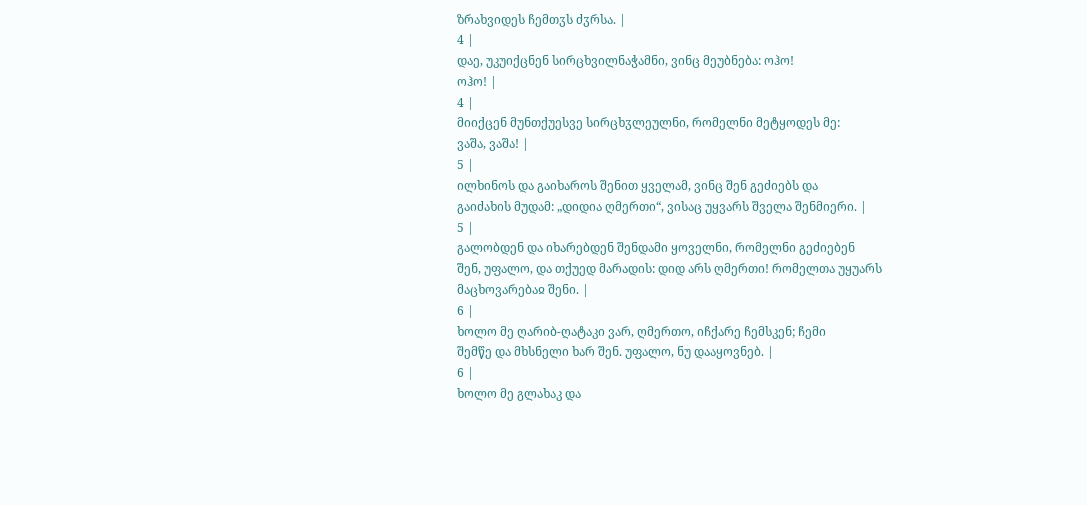ზრახვიდეს ჩემთჳს ძჳრსა. |
4 |
დაე, უკუიქცნენ სირცხვილნაჭამნი, ვინც მეუბნება: ოჰო!
ოჰო! |
4 |
მიიქცენ მუნთქუესვე სირცხჳლეულნი, რომელნი მეტყოდეს მე:
ვაშა, ვაშა! |
5 |
ილხინოს და გაიხაროს შენით ყველამ, ვინც შენ გეძიებს და
გაიძახის მუდამ: „დიდია ღმერთი“, ვისაც უყვარს შველა შენმიერი. |
5 |
გალობდენ და იხარებდენ შენდამი ყოველნი, რომელნი გეძიებენ
შენ, უფალო, და თქუედ მარადის: დიდ არს ღმერთი! რომელთა უყუარს
მაცხოვარებაჲ შენი. |
6 |
ხოლო მე ღარიბ-ღატაკი ვარ, ღმერთო, იჩქარე ჩემსკენ; ჩემი
შემწე და მხსნელი ხარ შენ. უფალო, ნუ დააყოვნებ. |
6 |
ხოლო მე გლახაკ და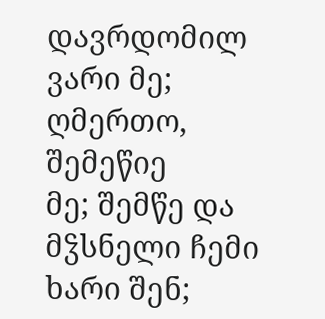დავრდომილ ვარი მე; ღმერთო, შემეწიე
მე; შემწე და მჴსნელი ჩემი ხარი შენ;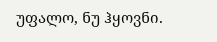უფალო, ნუ ჰყოვნი.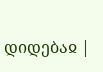დიდებაჲ |